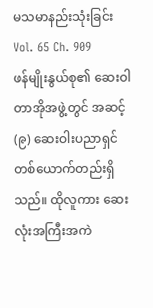မသမာနည်းသုံးခြင်း
Vol. 65 Ch. 909
ဖန်မျိုးနွယ်စု၏ ဆေးဝါတာအိုအဖွဲ့တွင် အဆင့် (၉) ဆေးဝါးပညာရှင်တစ်ယောက်တည်းရှိသည်။ ထိုလူကား ဆေးလုံးအကြီးအကဲ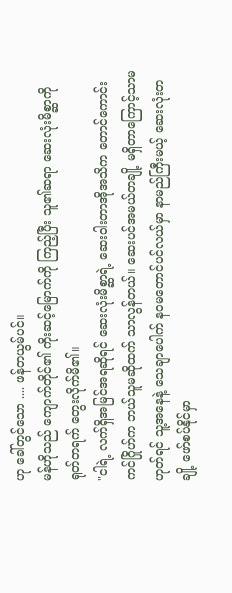ဟု ခေါ်တွင်သော .... ဖန်တယွမ်ပင်။
မန်ဟိုသည် ကျောက်တိုင်၏ ကိုးဆင့်မြောက်ကို ကြည့်ပြီး သူ၏ဆရာ ဆေးလုံးမိစ္ဆာကို ရုတ်တရက် တွေးလိုက်မိ၏။
"ငါရဲ့ လက်ရှိအမြင်အရဆိုရင် ဆေးလုံးမိစ္ဆာရဲ့ ဆေးဝါးတာအိုအသိက တောင်ကောင်းကင်ဂြိုဟ်က ဘယ်သူမဆိုထက် သာလွန်တယ်။ ဆေးပင်အမယ်တချို့ မရှိတာကြောင့်သာမဟုတ်ရင် သူ့အနေနဲ့ သေချာပေါက် နဝမတောင်ပင်လယ်မှာ နာမည်ကြီးမယ့် ဆေးလုံးတချို့ ဖော်စပ်နိုင်မှာ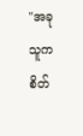"အခု သူက စိတ်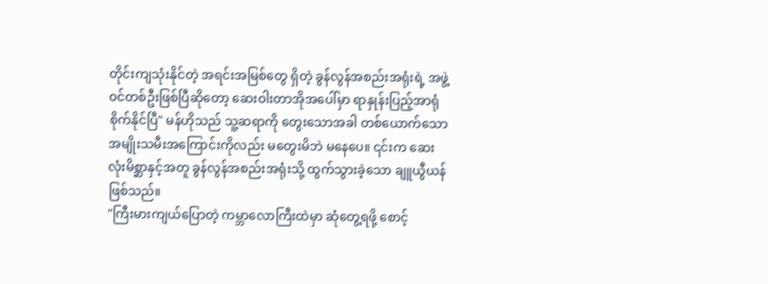တိုင်းကျသုံးနိုင်တဲ့ အရင်းအမြစ်တွေ ရှိတဲ့ ခွန်လွန်အစည်းအရုံးရဲ့ အဖွဲ့ဝင်တစ်ဦးဖြစ်ပြီဆိုတော့ ဆေးဝါးတာအိုအပေါ်မှာ ရာနှုန်းပြည့်အာရုံစိုက်နိုင်ပြီ" မန်ဟိုသည် သူ့ဆရာကို တွေးသောအခါ တစ်ယောက်သောအမျိုးသမီးအကြောင်းကိုလည်း မတွေးမိဘဲ မနေပေ။ ၎င်းက ဆေးလုံးမိစ္ဆာနှင့်အတူ ခွန်လွန်အစည်းအရုံးသို့ ထွက်သွားခဲ့သော ချူယွီယန်ဖြစ်သည်။
"ကြီးမားကျယ်ပြောတဲ့ ကမ္ဘာလောကြီးထဲမှာ ဆုံတွေ့ရဖို့ စောင့်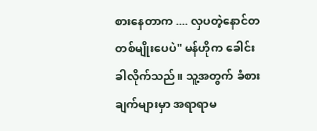စားနေတာက .... လှပတဲ့နောင်တတစ်မျိုးပေပဲ" မန်ဟိုက ခေါင်းခါလိုက်သည်။ သူ့အတွက် ခံစားချက်များမှာ အရာရာမ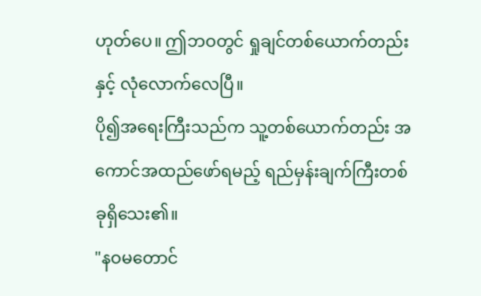ဟုတ်ပေ။ ဤဘဝတွင် ရှုချင်တစ်ယောက်တည်းနှင့် လုံလောက်လေပြီ။
ပို၍အရေးကြီးသည်က သူ့တစ်ယောက်တည်း အကောင်အထည်ဖော်ရမည့် ရည်မှန်းချက်ကြီးတစ်ခုရှိသေး၏။
"နဝမတောင်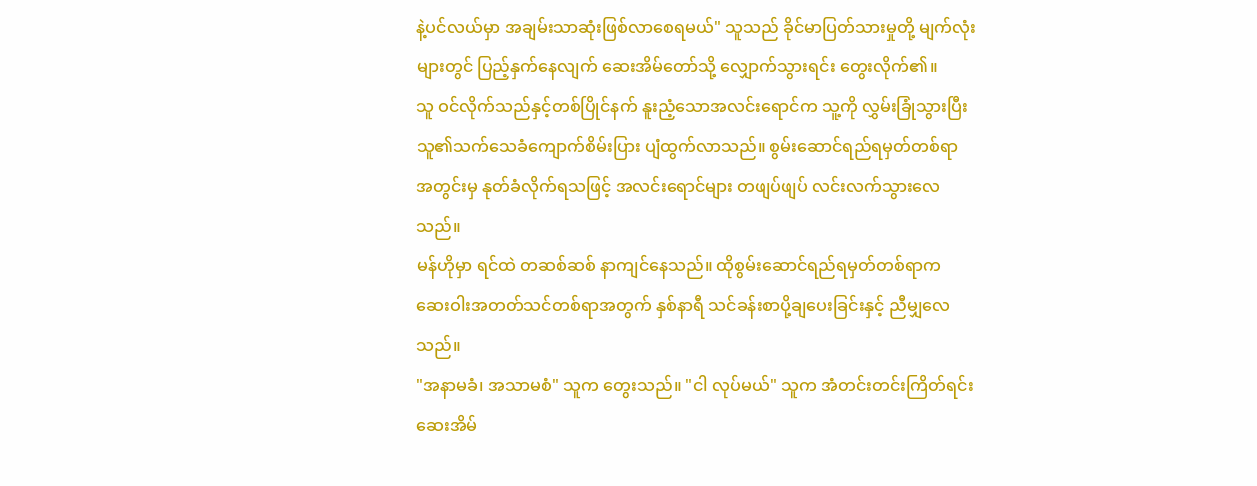နဲ့ပင်လယ်မှာ အချမ်းသာဆုံးဖြစ်လာစေရမယ်" သူသည် ခိုင်မာပြတ်သားမှုတို့ မျက်လုံးများတွင် ပြည့်နှက်နေလျက် ဆေးအိမ်တော်သို့ လျှောက်သွားရင်း တွေးလိုက်၏။
သူ ဝင်လိုက်သည်နှင့်တစ်ပြိုင်နက် နူးညံ့သောအလင်းရောင်က သူ့ကို လွှမ်းခြုံသွားပြီး သူ၏သက်သေခံကျောက်စိမ်းပြား ပျံထွက်လာသည်။ စွမ်းဆောင်ရည်ရမှတ်တစ်ရာ အတွင်းမှ နုတ်ခံလိုက်ရသဖြင့် အလင်းရောင်များ တဖျပ်ဖျပ် လင်းလက်သွားလေသည်။
မန်ဟိုမှာ ရင်ထဲ တဆစ်ဆစ် နာကျင်နေသည်။ ထိုစွမ်းဆောင်ရည်ရမှတ်တစ်ရာက ဆေးဝါးအတတ်သင်တစ်ရာအတွက် နှစ်နာရီ သင်ခန်းစာပို့ချပေးခြင်းနှင့် ညီမျှလေသည်။
"အနာမခံ၊ အသာမစံ" သူက တွေးသည်။ "ငါ လုပ်မယ်" သူက အံတင်းတင်းကြိတ်ရင်း ဆေးအိမ်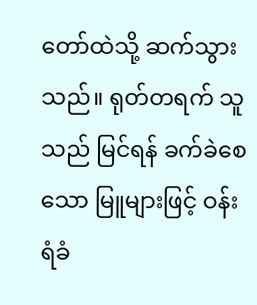တော်ထဲသို့ ဆက်သွားသည်။ ရုတ်တရက် သူသည် မြင်ရန် ခက်ခဲစေသော မြူများဖြင့် ဝန်းရံခံ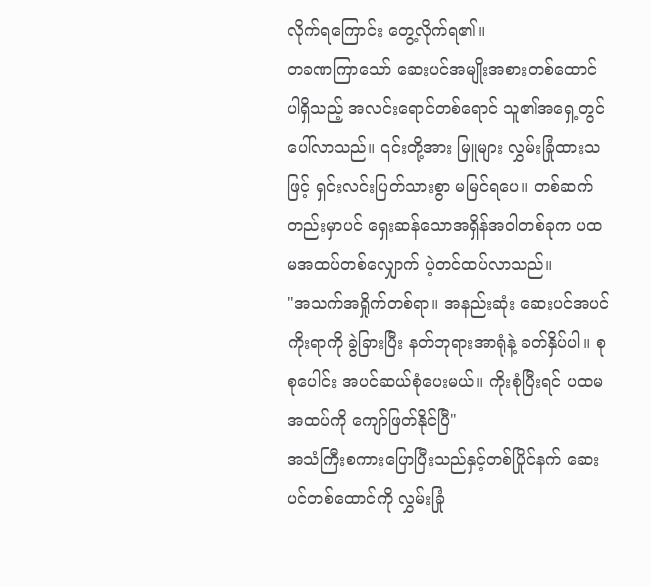လိုက်ရကြောင်း တွေ့လိုက်ရ၏။
တခဏကြာသော် ဆေးပင်အမျိုးအစားတစ်ထောင် ပါရှိသည့် အလင်းရောင်တစ်ရောင် သူ၏အရှေ့တွင် ပေါ်လာသည်။ ၎င်းတို့အား မြူများ လွှမ်းခြုံထားသဖြင့် ရှင်းလင်းပြတ်သားစွာ မမြင်ရပေ။ တစ်ဆက်တည်းမှာပင် ရှေးဆန်သောအရှိန်အဝါတစ်ခုက ပထမအထပ်တစ်လျှောက် ပဲ့တင်ထပ်လာသည်။
"အသက်အရှိုက်တစ်ရာ။ အနည်းဆုံး ဆေးပင်အပင်ကိုးရာကို ခွဲခြားပြီး နတ်ဘုရားအာရုံနဲ့ ခတ်နှိပ်ပါ။ စုစုပေါင်း အပင်ဆယ်စုံပေးမယ်။ ကိုးစုံပြီးရင် ပထမအထပ်ကို ကျော်ဖြတ်နိုင်ပြီ"
အသံကြီးစကားပြောပြီးသည်နှင့်တစ်ပြိုင်နက် ဆေးပင်တစ်ထောင်ကို လွှမ်းခြုံ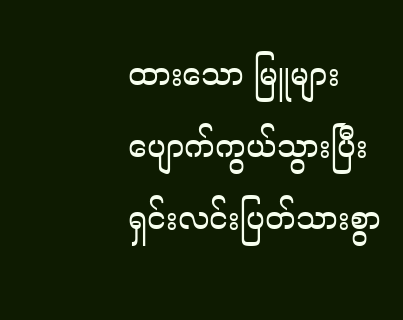ထားသော မြူများ ပျောက်ကွယ်သွားပြီး ရှင်းလင်းပြတ်သားစွာ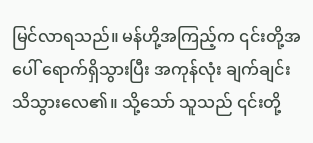မြင်လာရသည်။ မန်ဟို့အကြည့်က ၎င်းတို့အပေါ် ရောက်ရှိသွားပြီး အကုန်လုံး ချက်ချင်း သိသွားလေ၏။ သို့သော် သူသည် ၎င်းတို့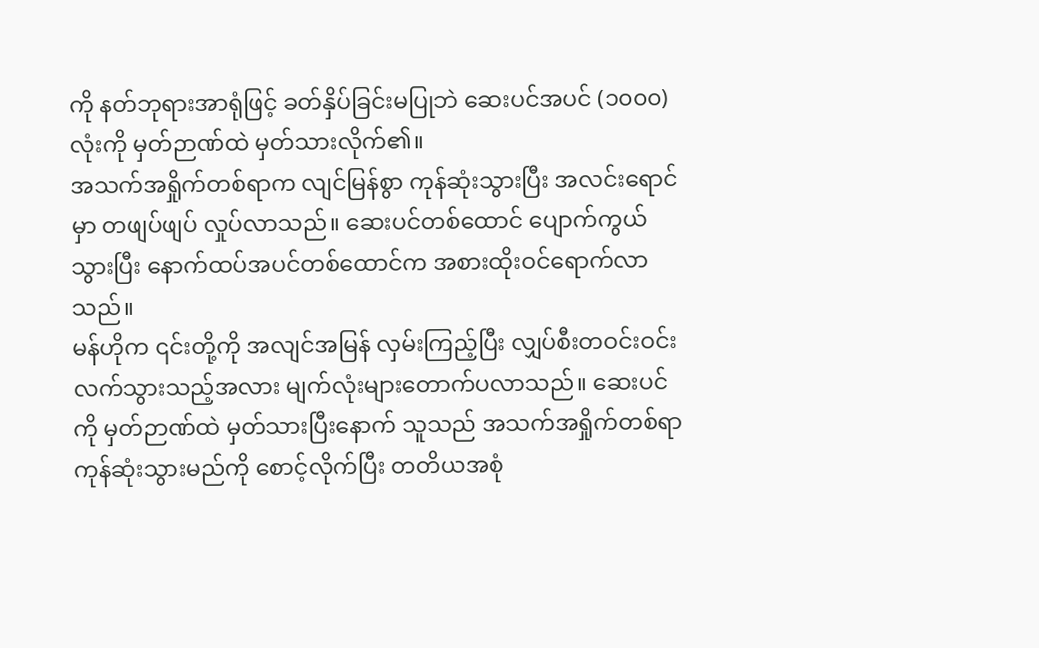ကို နတ်ဘုရားအာရုံဖြင့် ခတ်နှိပ်ခြင်းမပြုဘဲ ဆေးပင်အပင် (၁၀၀၀)လုံးကို မှတ်ဉာဏ်ထဲ မှတ်သားလိုက်၏။
အသက်အရှိုက်တစ်ရာက လျင်မြန်စွာ ကုန်ဆုံးသွားပြီး အလင်းရောင်မှာ တဖျပ်ဖျပ် လှုပ်လာသည်။ ဆေးပင်တစ်ထောင် ပျောက်ကွယ်သွားပြီး နောက်ထပ်အပင်တစ်ထောင်က အစားထိုးဝင်ရောက်လာသည်။
မန်ဟိုက ၎င်းတို့ကို အလျင်အမြန် လှမ်းကြည့်ပြီး လျှပ်စီးတဝင်းဝင်းလက်သွားသည့်အလား မျက်လုံးများတောက်ပလာသည်။ ဆေးပင်ကို မှတ်ဉာဏ်ထဲ မှတ်သားပြီးနောက် သူသည် အသက်အရှိုက်တစ်ရာ ကုန်ဆုံးသွားမည်ကို စောင့်လိုက်ပြီး တတိယအစုံ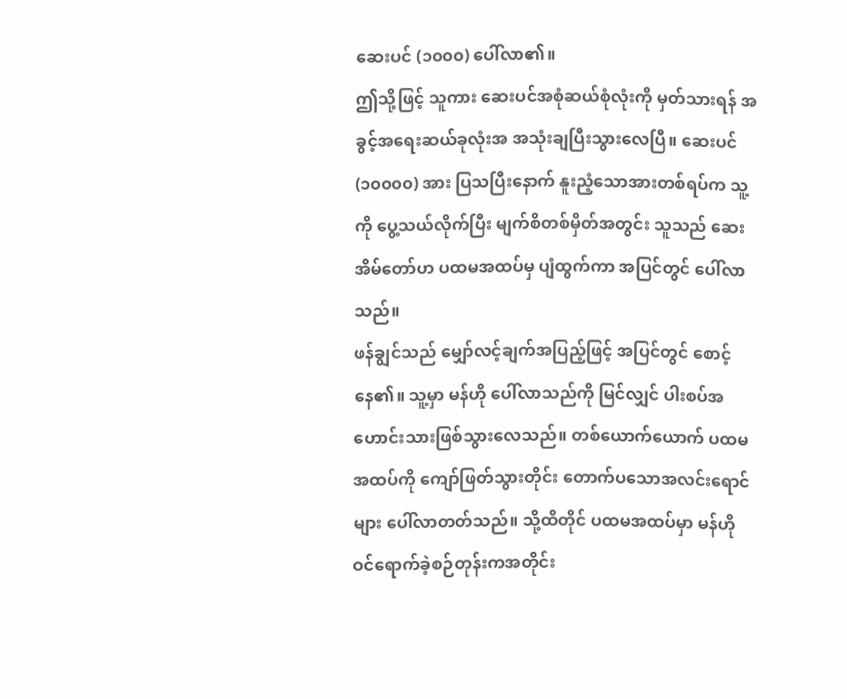ဆေးပင် (၁၀၀၀) ပေါ်လာ၏။
ဤသို့ဖြင့် သူကား ဆေးပင်အစုံဆယ်စုံလုံးကို မှတ်သားရန် အခွင့်အရေးဆယ်ခုလုံးအ အသုံးချပြီးသွားလေပြီ။ ဆေးပင် (၁၀၀၀၀) အား ပြသပြီးနောက် နူးညံ့သောအားတစ်ရပ်က သူ့ကို ပွေ့သယ်လိုက်ပြီး မျက်စိတစ်မှိတ်အတွင်း သူသည် ဆေးအိမ်တော်ဟ ပထမအထပ်မှ ပျံထွက်ကာ အပြင်တွင် ပေါ်လာသည်။
ဖန်ချွင်သည် မျှော်လင့်ချက်အပြည့်ဖြင့် အပြင်တွင် စောင့်နေ၏။ သူ့မှာ မန်ဟို ပေါ်လာသည်ကို မြင်လျှင် ပါးစပ်အဟောင်းသားဖြစ်သွားလေသည်။ တစ်ယောက်ယောက် ပထမအထပ်ကို ကျော်ဖြတ်သွားတိုင်း တောက်ပသောအလင်းရောင်များ ပေါ်လာတတ်သည်။ သို့ထိတိုင် ပထမအထပ်မှာ မန်ဟို ဝင်ရောက်ခဲ့စဉ်တုန်းကအတိုင်း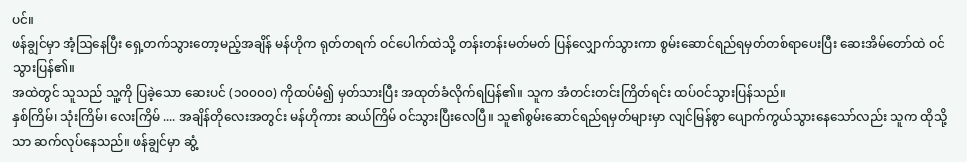ပင်။
ဖန်ချွင်မှာ အံ့ဩနေပြီး ရှေ့တက်သွားတော့မည့်အချိန် မန်ဟိုက ရုတ်တရက် ဝင်ပေါက်ထဲသို့ တန်းတန်းမတ်မတ် ပြန်လျှောက်သွားကာ စွမ်းဆောင်ရည်ရမှတ်တစ်ရာပေးပြီး ဆေးအိမ်တော်ထဲ ဝင်သွားပြန်၏။
အထဲတွင် သူသည် သူ့ကို ပြခဲ့သော ဆေးပင် (၁၀၀၀၀) ကိုထပ်မံ၍ မှတ်သားပြီး အထုတ်ခံလိုက်ရပြန်၏။ သူက အံတင်းတင်းကြိတ်ရင်း ထပ်ဝင်သွားပြန်သည်။
နှစ်ကြိမ်၊ သုံးကြိမ်၊ လေးကြိမ် .... အချိန်တိုလေးအတွင်း မန်ဟိုကား ဆယ်ကြိမ် ဝင်သွားပြီးလေပြီ။ သူ၏စွမ်းဆောင်ရည်ရမှတ်များမှာ လျင်မြန်စွာ ပျောက်ကွယ်သွားနေသော်လည်း သူက ထိုသို့သာ ဆက်လုပ်နေသည်။ ဖန်ချွင်မှာ ဆွံ့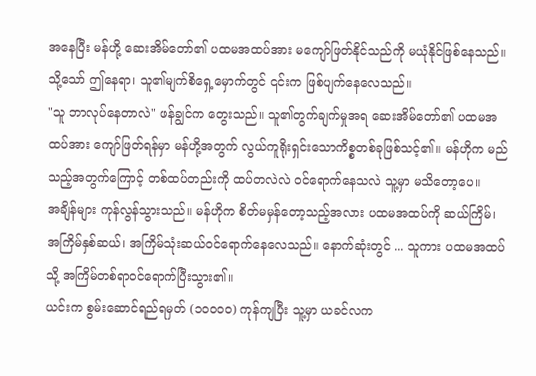အနေပြီး မန်ဟို့ ဆေးအိမ်တော်၏ ပထမအထပ်အား မကျော်ဖြတ်နိုင်သည်ကို မယုံနိုင်ဖြစ်နေသည်။ သို့သော် ဤနေရာ၊ သူ၏မျက်စိရှေ့မှောက်တွင် ၎င်းက ဖြစ်ပျက်နေလေသည်။
"သူ ဘာလုပ်နေတာလဲ" ဖန်ချွင်က တွေးသည်။ သူ၏တွက်ချက်မှုအရ ဆေးအိမ်တော်၏ ပထမအထပ်အား ကျော်ဖြတ်ရန်မှာ မန်ဟို့အတွက် လွယ်ကူရိုးရှင်းသောကိစ္စတစ်ခုဖြစ်သင့်၏။ မန်ဟိုက မည်သည့်အတွက်ကြောင့် တစ်ထပ်တည်းကို ထပ်တလဲလဲ ဝင်ရောက်နေသလဲ သူ့မှာ မသိတော့ပေ။
အချိန်များ ကုန်လွန်သွားသည်။ မန်ဟိုက စိတ်မမှန်တော့သည့်အလား ပထမအထပ်ကို ဆယ်ကြိမ်၊ အကြိမ်နှစ်ဆယ်၊ အကြိမ်သုံးဆယ်ဝင်ရောက်နေလေသည်။ နောက်ဆုံးတွင် ... သူကား ပထမအထပ်သို့ အကြိမ်တစ်ရာဝင်ရောက်ပြီးသွား၏။
ယင်းက စွမ်းဆောင်ရည်ရမှတ် (၁၀၀၀၀) ကုန်ကျပြီး သူ့မှာ ယခင်လက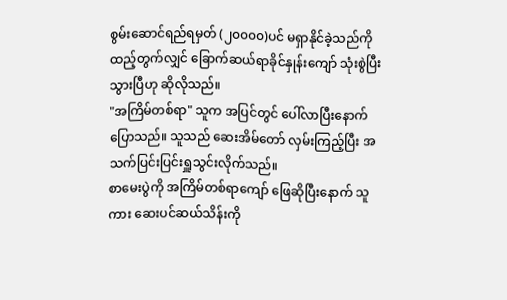စွမ်းဆောင်ရည်ရမှတ် (၂၀၀၀၀)ပင် မရှာနိုင်ခဲ့သည်ကို ထည့်တွက်လျှင် ခြောက်ဆယ်ရာခိုင်နှုန်းကျော် သုံးစွဲပြီးသွားပြီဟု ဆိုလိုသည်။
"အကြိမ်တစ်ရာ" သူက အပြင်တွင် ပေါ်လာပြီးနောက် ပြောသည်။ သူသည် ဆေးအိမ်တော် လှမ်းကြည့်ပြီး အသက်ပြင်းပြင်းရှူသွင်းလိုက်သည်။
စာမေးပွဲကို အကြိမ်တစ်ရာကျော် ဖြေဆိုပြီးနောက် သူကား ဆေးပင်ဆယ်သိန်းကို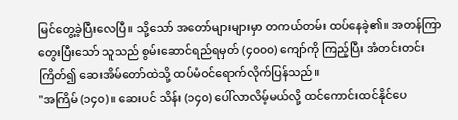မြင်တွေ့ခဲ့ပြီးလေပြီ။ သို့သော် အတော်များများမှာ တကယ်တမ်း ထပ်နေခဲ့၏။ အတန်ကြာတွေးပြီးသော် သူသည် စွမ်းဆောင်ရည်ရမှတ် (၄၀၀၀) ကျော်ကို ကြည့်ပြီး အံတင်းတင်းကြိတ်၍ ဆေးအိမ်တော်ထဲသို့ ထပ်မံဝင်ရောက်လိုက်ပြန်သည်။
"အကြိမ် (၁၄၀)။ ဆေးပင် သိန်း (၁၄၀) ပေါ်လာလိမ့်မယ်လို့ ထင်ကောင်းထင်နိုင်ပေ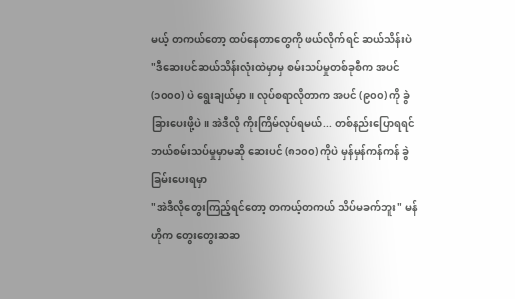မယ့် တကယ်တော့ ထပ်နေတာတွေကို ဖယ်လိုက်ရင် ဆယ်သိန်းပဲ
"ဒီဆေးပင်ဆယ်သိန်းလုံးထဲမှာမှ စမ်းသပ်မှုတစ်ခုစီက အပင် (၁၀၀၀) ပဲ ရွေးချယ်မှာ။ လုပ်စရာလိုတာက အပင် (၉၀၀) ကို ခွဲခြားပေးဖို့ပဲ။ အဲဒီလို ကိုးကြိမ်လုပ်ရမယ်... တစ်နည်းပြောရရင် ဘယ်စမ်းသပ်မှုမှာမဆို ဆေးပင် (၈၁၀၀) ကိုပဲ မှန်မှန်ကန်ကန် ခွဲခြမ်းပေးရမှာ
"အဲဒီလိုတွေးကြည့်ရင်တော့ တကယ့်တကယ် သိပ်မခက်ဘူး" မန်ဟိုက တွေးတွေးဆဆ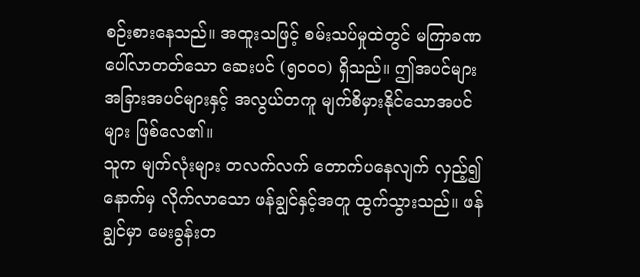စဉ်းစားနေသည်။ အထူးသဖြင့် စမ်းသပ်မှုထဲတွင် မကြာခဏ ပေါ်လာတတ်သော ဆေးပင် (၅၀၀၀) ရှိသည်။ ဤအပင်များ အခြားအပင်များနှင့် အလွယ်တကူ မျက်စိမှားနိုင်သောအပင်များ ဖြစ်လေ၏။
သူက မျက်လုံးများ တလက်လက် တောက်ပနေလျက် လှည့်၍ နောက်မှ လိုက်လာသော ဖန်ချွင်နှင့်အတူ ထွက်သွားသည်။ ဖန်ချွင်မှာ မေးခွန်းတ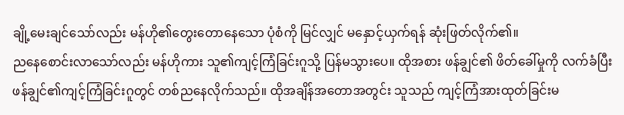ချို့မေးချင်သော်လည်း မန်ဟို၏တွေးတောနေသော ပုံစံကို မြင်လျှင် မနှောင့်ယှက်ရန် ဆုံးဖြတ်လိုက်၏။
ညနေစောင်းလာသော်လည်း မန်ဟိုကား သူ၏ကျင့်ကြံခြင်းဂူသို့ ပြန်မသွားပေ။ ထိုအစား ဖန်ချွင်၏ ဖိတ်ခေါ်မှုကို လက်ခံပြီး ဖန်ချွင်၏ကျင့်ကြံခြင်းဂူတွင် တစ်ညနေလိုက်သည်။ ထိုအချိန်အတောအတွင်း သူသည် ကျင့်ကြံအားထုတ်ခြင်းမ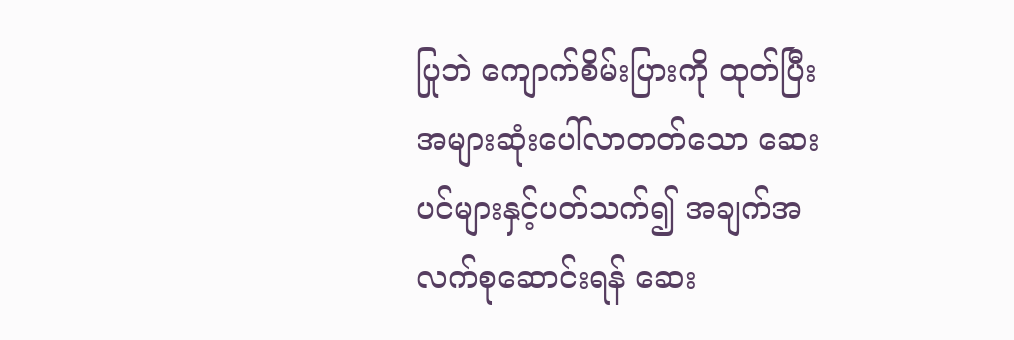ပြုဘဲ ကျောက်စိမ်းပြားကို ထုတ်ပြီး အများဆုံးပေါ်လာတတ်သော ဆေးပင်များနှင့်ပတ်သက်၍ အချက်အလက်စုဆောင်းရန် ဆေး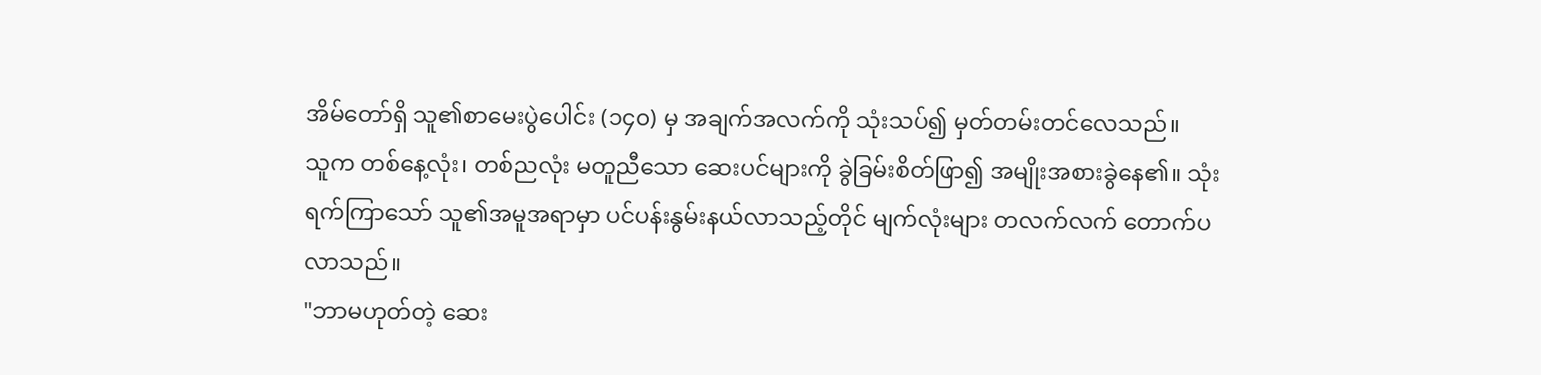အိမ်တော်ရှိ သူ၏စာမေးပွဲပေါင်း (၁၄၀) မှ အချက်အလက်ကို သုံးသပ်၍ မှတ်တမ်းတင်လေသည်။
သူက တစ်နေ့လုံး၊ တစ်ညလုံး မတူညီသော ဆေးပင်များကို ခွဲခြမ်းစိတ်ဖြာ၍ အမျိုးအစားခွဲနေ၏။ သုံးရက်ကြာသော် သူ၏အမူအရာမှာ ပင်ပန်းနွမ်းနယ်လာသည့်တိုင် မျက်လုံးများ တလက်လက် တောက်ပလာသည်။
"ဘာမဟုတ်တဲ့ ဆေး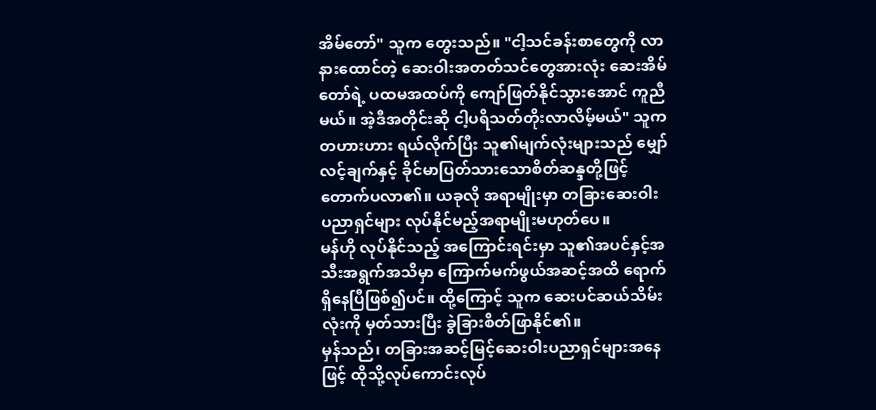အိမ်တော်" သူက တွေးသည်။ "ငါ့သင်ခန်းစာတွေကို လာနားထောင်တဲ့ ဆေးဝါးအတတ်သင်တွေအားလုံး ဆေးအိမ်တော်ရဲ့ ပထမအထပ်ကို ကျော်ဖြတ်နိုင်သွားအောင် ကူညီမယ်။ အဲ့ဒီအတိုင်းဆို ငါ့ပရိသတ်တိုးလာလိမ့်မယ်" သူက တဟားဟား ရယ်လိုက်ပြီး သူ၏မျက်လုံးများသည် မျှော်လင့်ချက်နှင့် ခိုင်မာပြတ်သားသောစိတ်ဆန္ဒတို့ဖြင့် တောက်ပလာ၏။ ယခုလို အရာမျိုးမှာ တခြားဆေးဝါးပညာရှင်များ လုပ်နိုင်မည့်အရာမျိုးမဟုတ်ပေ။
မန်ဟို လုပ်နိုင်သည့် အကြောင်းရင်းမှာ သူ၏အပင်နှင့်အသီးအရွက်အသိမှာ ကြောက်မက်ဖွယ်အဆင့်အထိ ရောက်ရှိနေပြီဖြစ်၍ပင်။ ထို့ကြောင့် သူက ဆေးပင်ဆယ်သိမ်းလုံးကို မှတ်သားပြီး ခွဲခြားစိတ်ဖြာနိုင်၏။
မှန်သည်၊ တခြားအဆင့်မြင့်ဆေးဝါးပညာရှင်များအနေဖြင့် ထိုသို့လုပ်ကောင်းလုပ်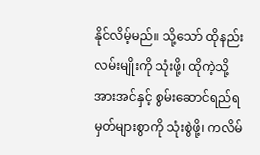နိုင်လိမ့်မည်။ သို့သော် ထိုနည်းလမ်းမျိုးကို သုံးဖို့၊ ထိုကဲ့သို့အားအင်နှင့် စွမ်းဆောင်ရည်ရမှတ်များစွာကို သုံးစွဲဖို့၊ ကလိမ်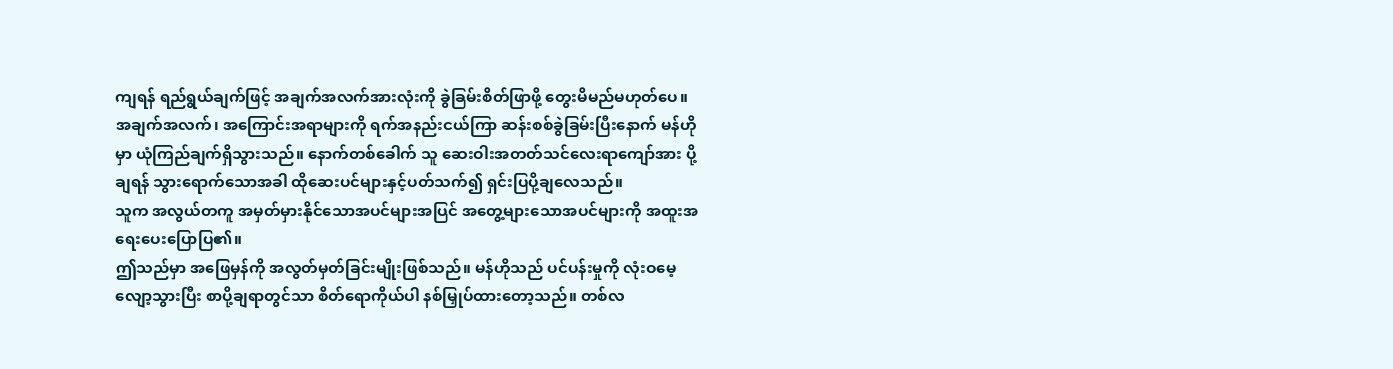ကျရန် ရည်ရွယ်ချက်ဖြင့် အချက်အလက်အားလုံးကို ခွဲခြမ်းစိတ်ဖြာဖို့ တွေးမိမည်မဟုတ်ပေ။
အချက်အလက်၊ အကြောင်းအရာများကို ရက်အနည်းငယ်ကြာ ဆန်းစစ်ခွဲခြမ်းပြီးနောက် မန်ဟိုမှာ ယုံကြည်ချက်ရှိသွားသည်။ နောက်တစ်ခေါက် သူ ဆေးဝါးအတတ်သင်လေးရာကျော်အား ပို့ချရန် သွားရောက်သောအခါ ထိုဆေးပင်များနှင့်ပတ်သက်၍ ရှင်းပြပို့ချလေသည်။
သူက အလွယ်တကူ အမှတ်မှားနိုင်သောအပင်များအပြင် အတွေ့များသောအပင်များကို အထူးအရေးပေးပြောပြ၏။
ဤသည်မှာ အဖြေမှန်ကို အလွတ်မှတ်ခြင်းမျိုးဖြစ်သည်။ မန်ဟိုသည် ပင်ပန်းမှုကို လုံးဝမေ့လျော့သွားပြီး စာပို့ချရာတွင်သာ စိတ်ရောကိုယ်ပါ နစ်မြှုပ်ထားတော့သည်။ တစ်လ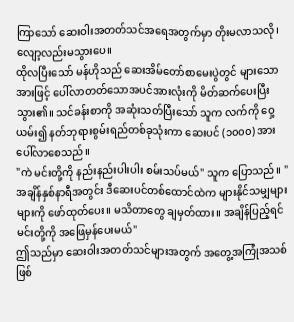ကြာသော် ဆေးဝါးအတတ်သင်အရေအတွက်မှာ တိုးမလာသလို၊ လျော့လည်းမသွားပေ။
ထိုလပြီးသော် မန်ဟိုသည် ဆေးအိမ်တော်စာမေးပွဲတွင် များသောအားဖြင့် ပေါ်လာတတ်သောအပင်အားလုံးကို မိတ်ဆက်ပေးပြီးသွား၏။ သင်ခန်းစာကို အဆုံးသတ်ပြီးသော် သူက လက်ကို ဝှေ့ယမ်း၍ နတ်ဘုရားစွမ်းရည်တစ်ခုသုံးကာ ဆေးပင် (၁၀၀၀) အား ပေါ်လာစေသည်။
"ကဲ မင်းတို့ကို နည်းနည်းပါးပါး စမ်းသပ်မယ်" သူက ပြောသည်။ "အချိန်နှစ်နာရီအတွင်း ဒီဆေးပင်တစ်ထောင်ထဲက များနိုင်သမျှများများကို ဖော်ထုတ်ပေး။ မသိတာတွေ ချမှတ်ထား။ အချိန်ပြည့်ရင် မင်းတို့ကို အဖြေမှန်ပေးမယ်"
ဤသည်မှာ ဆေးဝါးအတတ်သင်များအတွက် အတွေ့အကြုံအသစ်ဖြစ်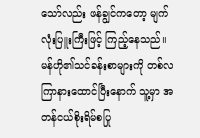သော်လည်း ဖန်ချွင်ကတော့ မျက်လုံးပြူးကြီးဖြင့် ကြည့်နေသည်။ မန်ဟို၏သင်ခန်းစာများကို တစ်လကြာနားထောင်ပြီးနောက် သူ့မှာ အတန်ငယ်စိုးရိမ်စပြု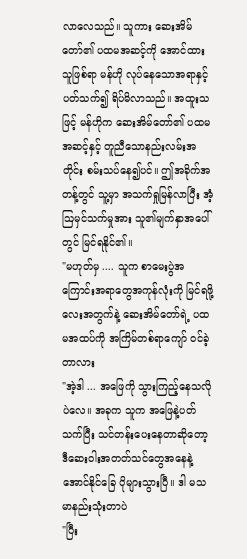လာလေသည်။ သူကား ဆေးအိမ်တော်၏ ပထမအဆင့်ကို အောင်ထားသူဖြစ်ရာ မန်ဟို လုပ်နေသောအရာနှင့်ပတ်သက်၍ ရိပ်မိလာသည်။ အထူးသဖြင့် မန်ဟိုက ဆေးအိမ်တော်၏ ပထမအဆင့်နှင့် တူညီသောနည်းလမ်းအတိုင်း စမ်းသပ်နေ၍ပင်။ ဤအခိုက်အတန့်တွင် သူ့မှာ အသက်ရှုမြန်လာပြီး အံ့ဩမှင်သက်မှုအား သူ၏မျက်နှာအပေါ်တွင် မြင်ရနိုင်၏။
"မဟုတ်မှ .... သူက စာမေးပွဲအကြောင်းအရာတွေအကုန်လုံးကို မြင်ရဖို့လေးအတွက်နဲ့ ဆေးအိမ်တော်ရဲ့ ပထမအထပ်ကို အကြိမ်တစ်ရာကျော် ဝင်ခဲ့တာလား
"အဲ့ဒါ ... အဖြေကို သွားကြည့်နေသလိုပဲလေ။ အခုက သူက အဖြေနဲ့ပတ်သက်ပြီး သင်တန်းပေးနေတာဆိုတော့ ဒီဆေးဝါးအတတ်သင်တွေအနေနဲ့ အောင်နိုင်ခြေ ပိုများသွားပြီ။ ဒါ မသမာနည်းသုံးတာပဲ
"ပြီး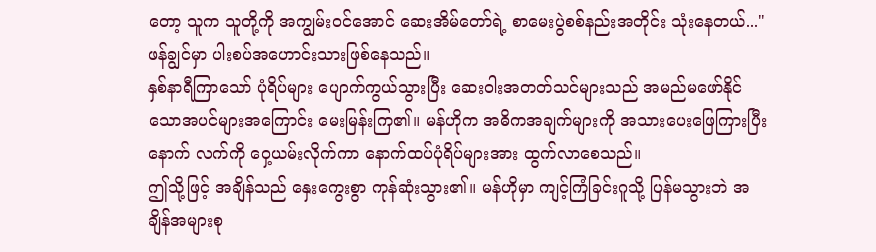တော့ သူက သူတို့ကို အကျွမ်းဝင်အောင် ဆေးအိမ်တော်ရဲ့ စာမေးပွဲစစ်နည်းအတိုင်း သုံးနေတယ်..." ဖန်ချွင်မှာ ပါးစပ်အဟောင်းသားဖြစ်နေသည်။
နှစ်နာရီကြာသော် ပုံရိပ်များ ပျောက်ကွယ်သွားပြီး ဆေးဝါးအတတ်သင်များသည် အမည်မဖော်နိုင်သောအပင်များအကြောင်း မေးမြန်းကြ၏။ မန်ဟိုက အဓိကအချက်များကို အသားပေးဖြေကြားပြီးနောက် လက်ကို ဝှေ့ယမ်းလိုက်ကာ နောက်ထပ်ပုံရိပ်များအား ထွက်လာစေသည်။
ဤသို့ဖြင့် အချိန်သည် နှေးကွေးစွာ ကုန်ဆုံးသွား၏။ မန်ဟိုမှာ ကျင့်ကြံခြင်းဂူသို့ ပြန်မသွားဘဲ အချိန်အများစု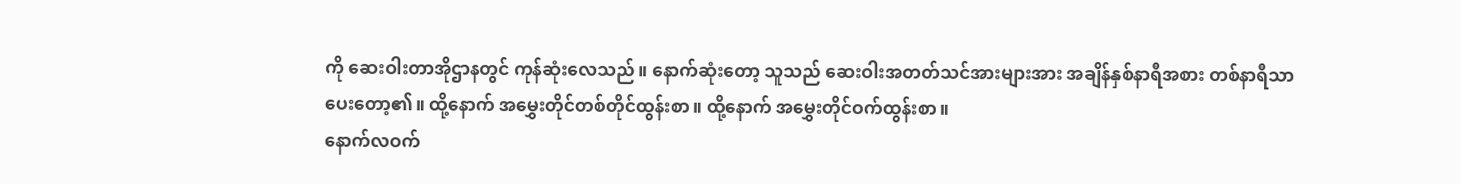ကို ဆေးဝါးတာအိုဌာနတွင် ကုန်ဆုံးလေသည်။ နောက်ဆုံးတော့ သူသည် ဆေးဝါးအတတ်သင်အားများအား အချိန်နှစ်နာရီအစား တစ်နာရီသာ ပေးတော့၏။ ထို့နောက် အမွှေးတိုင်တစ်တိုင်ထွန်းစာ။ ထို့နောက် အမွှေးတိုင်ဝက်ထွန်းစာ။
နောက်လဝက်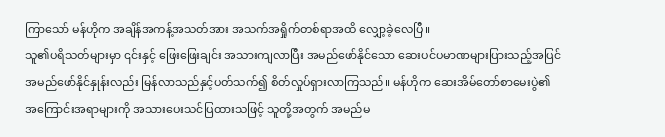ကြာသော် မန်ဟိုက အချိန်အကန့်အသတ်အား အသက်အရှိုက်တစ်ရာအထိ လျှော့ခဲ့လေပြီ။
သူ၏ပရိသတ်များမှာ ၎င်းနှင့် ဖြေးဖြေးချင်း အသားကျလာပြီး အမည်ဖော်နိုင်သော ဆေးပင်ပမာဏများပြားသည့်အပြင် အမည်ဖော်နိုင်နှုန်းလည်း မြန်လာသည်နှင့်ပတ်သက်၍ စိတ်လှုပ်ရှားလာကြသည်။ မန်ဟိုက ဆေးအိမ်တော်စာမေးပွဲ၏ အကြောင်းအရာများကို အသားပေးသင်ပြထားသဖြင့် သူတို့အတွက် အမည်မ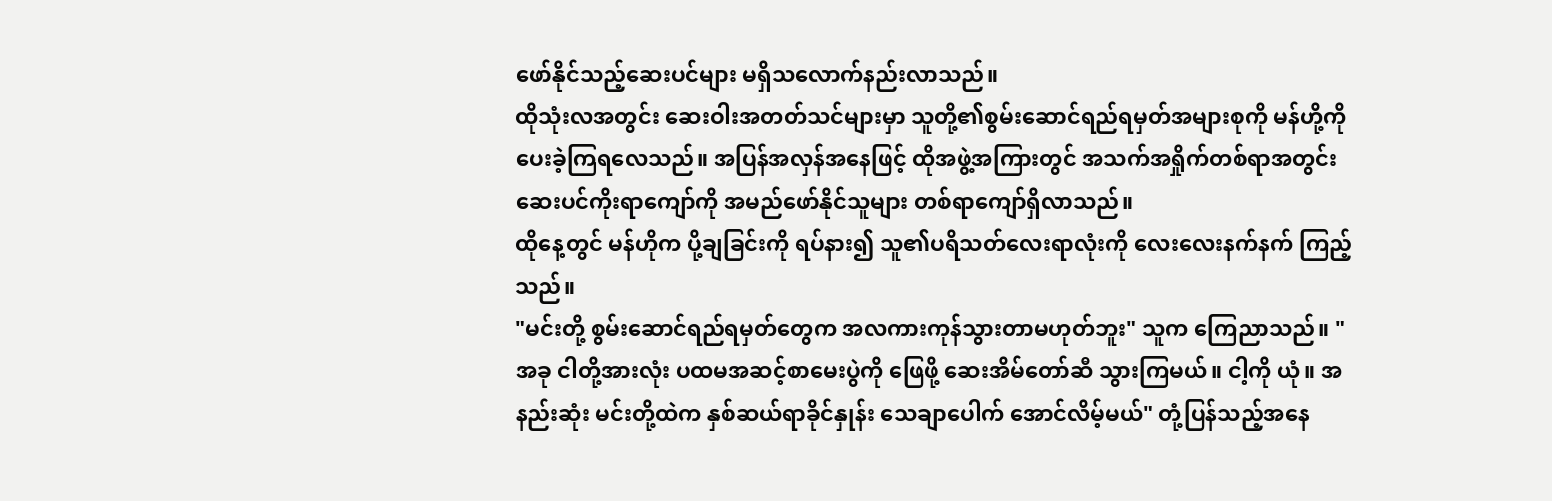ဖော်နိုင်သည့်ဆေးပင်များ မရှိသလောက်နည်းလာသည်။
ထိုသုံးလအတွင်း ဆေးဝါးအတတ်သင်များမှာ သူတို့၏စွမ်းဆောင်ရည်ရမှတ်အများစုကို မန်ဟို့ကို ပေးခဲ့ကြရလေသည်။ အပြန်အလှန်အနေဖြင့် ထိုအဖွဲ့အကြားတွင် အသက်အရှိုက်တစ်ရာအတွင်း ဆေးပင်ကိုးရာကျော်ကို အမည်ဖော်နိုင်သူများ တစ်ရာကျော်ရှိလာသည်။
ထိုနေ့တွင် မန်ဟိုက ပို့ချခြင်းကို ရပ်နား၍ သူ၏ပရိသတ်လေးရာလုံးကို လေးလေးနက်နက် ကြည့်သည်။
"မင်းတို့ စွမ်းဆောင်ရည်ရမှတ်တွေက အလကားကုန်သွားတာမဟုတ်ဘူး" သူက ကြေညာသည်။ "အခု ငါတို့အားလုံး ပထမအဆင့်စာမေးပွဲကို ဖြေဖို့ ဆေးအိမ်တော်ဆီ သွားကြမယ်။ ငါ့ကို ယုံ။ အနည်းဆုံး မင်းတို့ထဲက နှစ်ဆယ်ရာခိုင်နှုန်း သေချာပေါက် အောင်လိမ့်မယ်" တုံ့ပြန်သည့်အနေ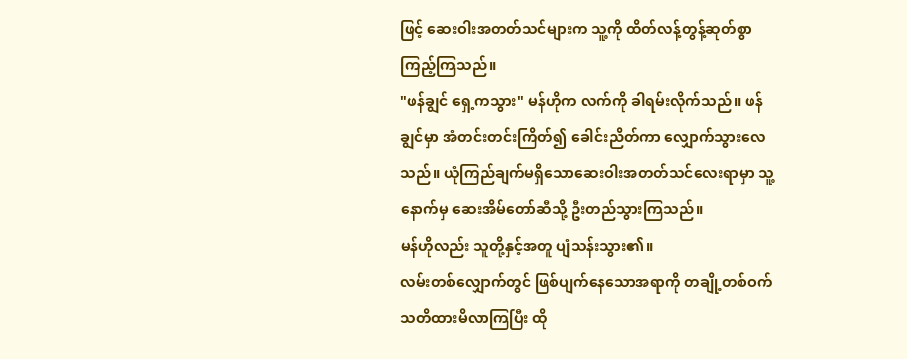ဖြင့် ဆေးဝါးအတတ်သင်များက သူ့ကို ထိတ်လန့်တွန့်ဆုတ်စွာ ကြည့်ကြသည်။
"ဖန်ချွင် ရှေ့ကသွား" မန်ဟိုက လက်ကို ခါရမ်းလိုက်သည်။ ဖန်ချွင်မှာ အံတင်းတင်းကြိတ်၍ ခေါင်းညိတ်ကာ လျှောက်သွားလေသည်။ ယုံကြည်ချက်မရှိသောဆေးဝါးအတတ်သင်လေးရာမှာ သူ့နောက်မှ ဆေးအိမ်တော်ဆီသို့ ဦးတည်သွားကြသည်။
မန်ဟိုလည်း သူတို့နှင့်အတူ ပျံသန်းသွား၏။
လမ်းတစ်လျှောက်တွင် ဖြစ်ပျက်နေသောအရာကို တချို့တစ်ဝက်သတိထားမိလာကြပြီး ထို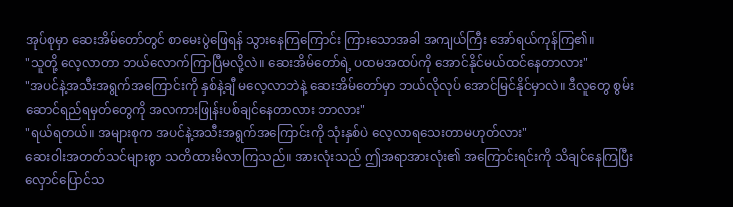အုပ်စုမှာ ဆေးအိမ်တော်တွင် စာမေးပွဲဖြေရန် သွားနေကြကြောင်း ကြားသောအခါ အကျယ်ကြီး အော်ရယ်ကုန်ကြ၏။
"သူတို့ လေ့လာတာ ဘယ်လောက်ကြာပြီမလို့လဲ။ ဆေးအိမ်တော်ရဲ့ ပထမအထပ်ကို အောင်နိုင်မယ်ထင်နေတာလား"
"အပင်နဲ့အသီးအရွက်အကြောင်းကို နှစ်နဲ့ချီ မလေ့လာဘဲနဲ့ ဆေးအိမ်တော်မှာ ဘယ်လိုလုပ် အောင်မြင်နိုင်မှာလဲ။ ဒီလူတွေ စွမ်းဆောင်ရည်ရမှတ်တွေကို အလကားဖြုန်းပစ်ချင်နေတာလား ဘာလား"
"ရယ်ရတယ်။ အများစုက အပင်နဲ့အသီးအရွက်အကြောင်းကို သုံးနှစ်ပဲ လေ့လာရသေးတာမဟုတ်လား"
ဆေးဝါးအတတ်သင်များစွာ သတိထားမိလာကြသည်။ အားလုံးသည် ဤအရာအားလုံး၏ အကြောင်းရင်းကို သိချင်နေကြပြီး လှောင်ပြောင်သ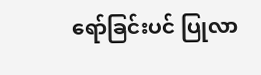ရော်ခြင်းပင် ပြုလာ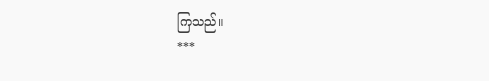ကြသည်။
***